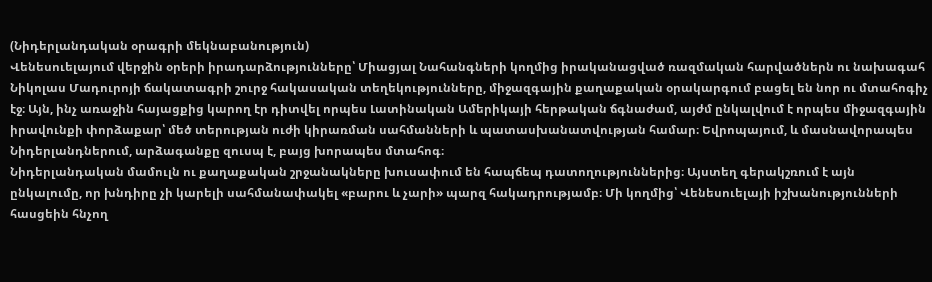(Նիդերլանդական օրագրի մեկնաբանություն)
Վենեսուելայում վերջին օրերի իրադարձությունները՝ Միացյալ Նահանգների կողմից իրականացված ռազմական հարվածներն ու նախագահ Նիկոլաս Մադուրոյի ճակատագրի շուրջ հակասական տեղեկությունները, միջազգային քաղաքական օրակարգում բացել են նոր ու մտահոգիչ էջ։ Այն, ինչ առաջին հայացքից կարող էր դիտվել որպես Լատինական Ամերիկայի հերթական ճգնաժամ, այժմ ընկալվում է որպես միջազգային իրավունքի փորձաքար՝ մեծ տերության ուժի կիրառման սահմանների և պատասխանատվության համար։ Եվրոպայում, և մասնավորապես Նիդերլանդներում, արձագանքը զուսպ է, բայց խորապես մտահոգ։
Նիդերլանդական մամուլն ու քաղաքական շրջանակները խուսափում են հապճեպ դատողություններից։ Այստեղ գերակշռում է այն ընկալումը, որ խնդիրը չի կարելի սահմանափակել «բարու և չարի» պարզ հակադրությամբ։ Մի կողմից՝ Վենեսուելայի իշխանությունների հասցեին հնչող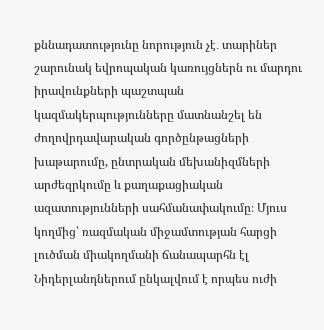քննադատությունը նորություն չէ․ տարիներ շարունակ եվրոպական կառույցներն ու մարդու իրավունքների պաշտպան կազմակերպությունները մատնանշել են ժողովրդավարական գործընթացների խաթարումը, ընտրական մեխանիզմների արժեզրկումը և քաղաքացիական ազատությունների սահմանափակումը։ Մյուս կողմից՝ ռազմական միջամտության հարցի լուծման միակողմանի ճանապարհն էլ Նիդերլանդներում ընկալվում է որպես ուժի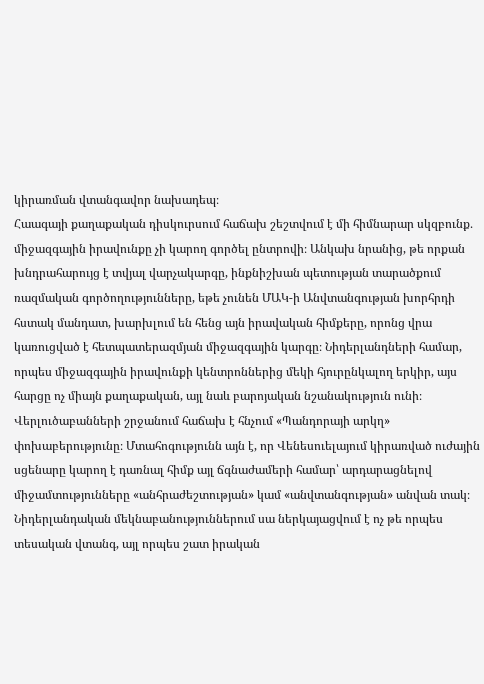կիրառման վտանգավոր նախադեպ։
Հաագայի քաղաքական դիսկուրսում հաճախ շեշտվում է մի հիմնարար սկզբունք․ միջազգային իրավունքը չի կարող գործել ընտրովի։ Անկախ նրանից, թե որքան խնդրահարույց է տվյալ վարչակարգը, ինքնիշխան պետության տարածքում ռազմական գործողությունները, եթե չունեն ՄԱԿ-ի Անվտանգության խորհրդի հստակ մանդատ, խարխլում են հենց այն իրավական հիմքերը, որոնց վրա կառուցված է հետպատերազմյան միջազգային կարգը։ Նիդերլանդների համար, որպես միջազգային իրավունքի կենտրոններից մեկի հյուրընկալող երկիր, այս հարցը ոչ միայն քաղաքական, այլ նաև բարոյական նշանակություն ունի։
Վերլուծաբանների շրջանում հաճախ է հնչում «Պանդորայի արկղ» փոխաբերությունը։ Մտահոգությունն այն է, որ Վենեսուելայում կիրառված ուժային սցենարը կարող է դառնալ հիմք այլ ճգնաժամերի համար՝ արդարացնելով միջամտությունները «անհրաժեշտության» կամ «անվտանգության» անվան տակ։ Նիդերլանդական մեկնաբանություններում սա ներկայացվում է ոչ թե որպես տեսական վտանգ, այլ որպես շատ իրական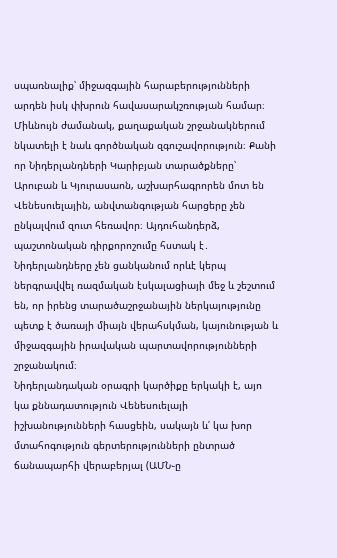սպառնալիք՝ միջազգային հարաբերությունների արդեն իսկ փխրուն հավասարակշռության համար։
Միևնույն ժամանակ, քաղաքական շրջանակներում նկատելի է նաև գործնական զգուշավորություն։ Քանի որ Նիդերլանդների Կարիբյան տարածքները՝ Արուբան և Կյուրասաոն, աշխարհագրորեն մոտ են Վենեսուելային, անվտանգության հարցերը չեն ընկալվում զուտ հեռավոր։ Այդուհանդերձ, պաշտոնական դիրքորոշումը հստակ է․ Նիդերլանդները չեն ցանկանում որևէ կերպ ներգրավվել ռազմական էսկալացիայի մեջ և շեշտում են, որ իրենց տարածաշրջանային ներկայությունը պետք է ծառայի միայն վերահսկման, կայունության և միջազգային իրավական պարտավորությունների շրջանակում։
Նիդերլանդական օրագրի կարծիքը երկակի է, այո կա քննադատություն Վենեսուելայի իշխանությունների հասցեին, սակայն և՛ կա խոր մտահոգություն գերտերությունների ընտրած ճանապարհի վերաբերյալ (ԱՄՆ֊ը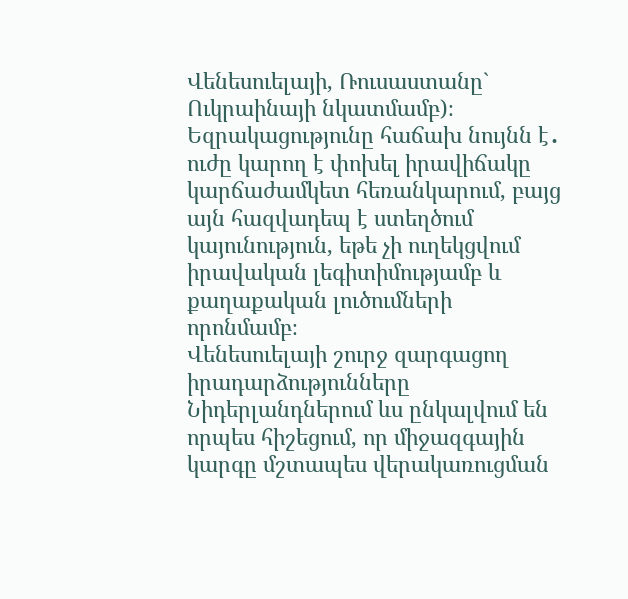Վենեսուելայի, Ռուսաստանը` Ուկրաինայի նկատմամբ)։ Եզրակացությունը հաճախ նույնն է․ ուժը կարող է փոխել իրավիճակը կարճաժամկետ հեռանկարում, բայց այն հազվադեպ է ստեղծում կայունություն, եթե չի ուղեկցվում իրավական լեգիտիմությամբ և քաղաքական լուծումների որոնմամբ։
Վենեսուելայի շուրջ զարգացող իրադարձությունները Նիդերլանդներում ևս ընկալվում են որպես հիշեցում, որ միջազգային կարգը մշտապես վերակառուցման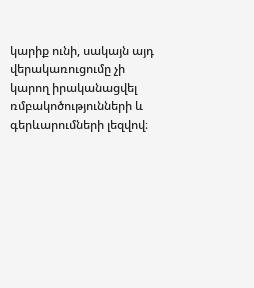կարիք ունի, սակայն այդ վերակառուցումը չի կարող իրականացվել ռմբակոծությունների և գերևարումների լեզվով։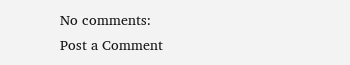No comments:
Post a Comment